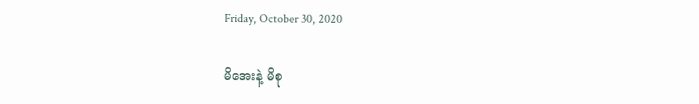Friday, October 30, 2020

မိအေးနဲ့ မိစု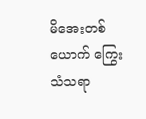မိအေးတစ်ယောက် ကြွေးသံသရာ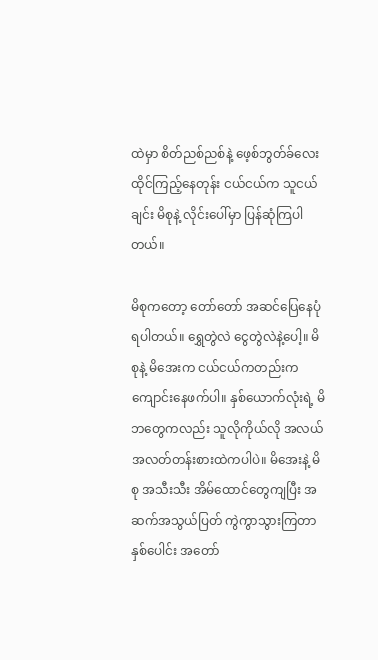ထဲမှာ စိတ်ညစ်ညစ်နဲ့ ဖေ့စ်ဘွတ်ခ်လေး ထိုင်ကြည့်နေတုန်း ငယ်ငယ်က သူငယ်ချင်း မိစုနဲ့ လိုင်းပေါ်မှာ ပြန်ဆုံကြပါတယ်။

မိစုကတော့ တော်တော် အဆင်ပြေနေပုံ ရပါတယ်။ ရွှေတွဲလဲ ငွေတွဲလဲနဲ့ပေါ့။ မိစုနဲ့ မိအေးက ငယ်ငယ်ကတည်းက ကျောင်းနေဖက်ပါ။ နှစ်ယောက်လုံးရဲ့ မိဘတွေကလည်း သူလိုကိုယ်လို အလယ်အလတ်တန်းစားထဲကပါပဲ။ မိအေးနဲ့ မိစု အသီးသီး အိမ်ထောင်တွေကျပြီး အဆက်အသွယ်ပြတ် ကွဲကွာသွားကြတာ နှစ်ပေါင်း အတော်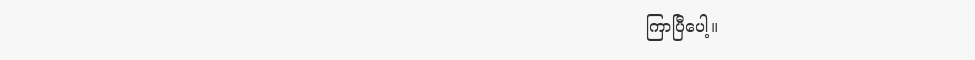ကြာပြီပေါ့။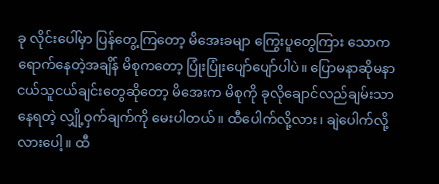ခု လိုင်းပေါ်မှာ ပြန်တွေ့ကြတော့ မိအေးခမျာ ကြွေးပူတွေကြား သောကရောက်နေတဲ့အချိန် မိစုကတော့ ပြုံးပြုံးပျော်ပျော်ပါပဲ။ ပြောမနာဆိုမနာ ငယ်သူငယ်ချင်းတွေဆိုတော့ မိအေးက မိစုကို ခုလိုချောင်လည်ချမ်းသာနေရတဲ့ လျှို့ဝှက်ချက်ကို မေးပါတယ်။ ထီပေါက်လို့လား၊ ချဲပေါက်လို့လားပေါ့။ ထီ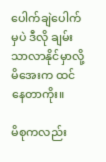ပေါက်ချဲပေါက်မှပဲ ဒီလို ချမ်းသာလာနိုင်မှာလို့ မိအေးက ထင်နေတာကိုး။

မိစုကလည်း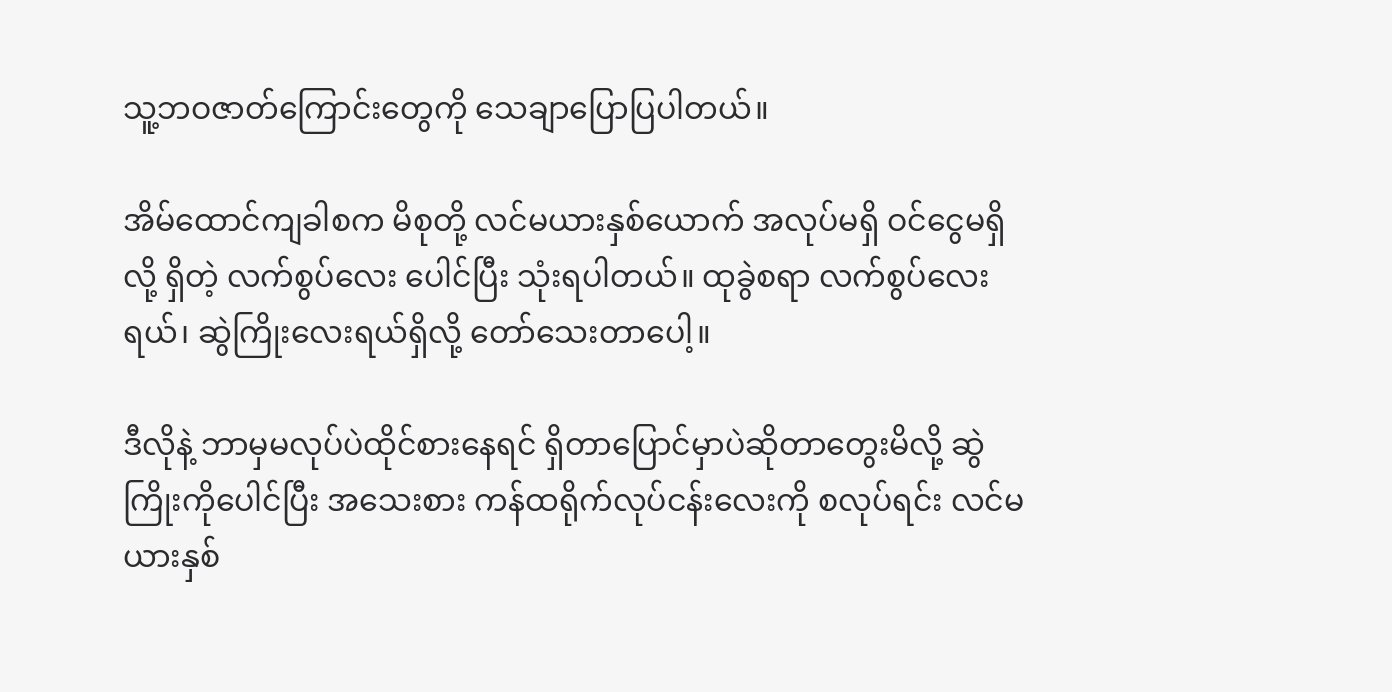သူ့ဘဝဇာတ်ကြောင်းတွေကို သေချာပြောပြပါတယ်။

အိမ်ထောင်ကျခါစက မိစုတို့ လင်မယားနှစ်ယောက် အလုပ်မရှိ ဝင်ငွေမရှိလို့ ရှိတဲ့ လက်စွပ်လေး ပေါင်ပြီး သုံးရပါတယ်။ ထုခွဲစရာ လက်စွပ်လေးရယ်၊ ဆွဲကြိုးလေးရယ်ရှိလို့ တော်သေးတာပေါ့။

ဒီလိုနဲ့ ဘာမှမလုပ်ပဲထိုင်စားနေရင် ရှိတာပြောင်မှာပဲဆိုတာတွေးမိလို့ ဆွဲကြိုးကိုပေါင်ပြီး အသေးစား ကန်ထရိုက်လုပ်ငန်းလေးကို စလုပ်ရင်း လင်မယားနှစ်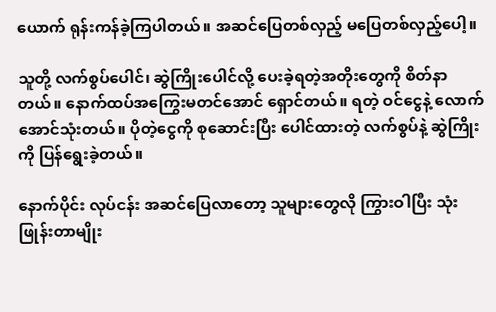ယောက် ရုန်းကန်ခဲ့ကြပါတယ်။ အဆင်ပြေတစ်လှည့် မပြေတစ်လှည့်ပေါ့။

သူတို့ လက်စွပ်ပေါင်၊ ဆွဲကြိုးပေါင်လို့ ပေးခဲ့ရတဲ့အတိုးတွေကို စိတ်နာတယ်။ နောက်ထပ်အကြွေးမတင်အောင် ရှောင်တယ်။ ရတဲ့ ဝင်ငွေနဲ့ လောက်အောင်သုံးတယ်။ ပိုတဲ့ငွေကို စုဆောင်းပြီး ပေါင်ထားတဲ့ လက်စွပ်နဲ့ ဆွဲကြိုးကို ပြန်ရွေးခဲ့တယ်။

နောက်ပိုင်း လုပ်ငန်း အဆင်ပြေလာတော့ သူများတွေလို ကြွားဝါပြီး သုံးဖြုန်းတာမျိုး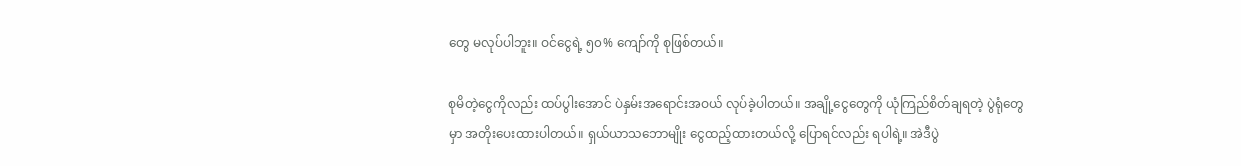တွေ မလုပ်ပါဘူး။ ဝင်ငွေရဲ့ ၅၀% ကျော်ကို စုဖြစ်တယ်။

စုမိတဲ့ငွေကိုလည်း ထပ်ပွါးအောင် ပဲနှမ်းအရောင်းအဝယ် လုပ်ခဲ့ပါတယ်။ အချို့ငွေတွေကို ယုံကြည်စိတ်ချရတဲ့ ပွဲရုံတွေမှာ အတိုးပေးထားပါတယ်။ ရှယ်ယာသဘောမျိုး ငွေထည့်ထားတယ်လို့ ပြောရင်လည်း ရပါရဲ့။ အဲဒီပွဲ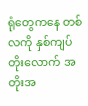ရုံတွေကနေ တစ်လကို နှစ်ကျပ်တိုးလောက် အတိုးအ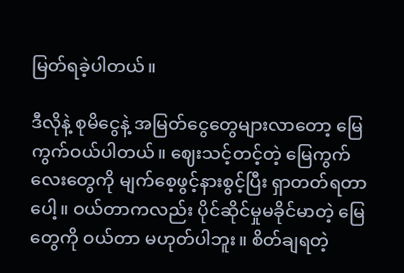မြတ်ရခဲ့ပါတယ်။

ဒီလိုနဲ့ စုမိငွေနဲ့ အမြတ်ငွေတွေများလာတော့ မြေကွက်ဝယ်ပါတယ်။ ဈေးသင့်တင့်တဲ့ မြေကွက်လေးတွေကို မျက်စေ့ဖွင့်နားစွင့်ပြီး ရှာတတ်ရတာပေါ့။ ဝယ်တာကလည်း ပိုင်ဆိုင်မှုမခိုင်မာတဲ့ မြေတွေကို ဝယ်တာ မဟုတ်ပါဘူး။ စိတ်ချရတဲ့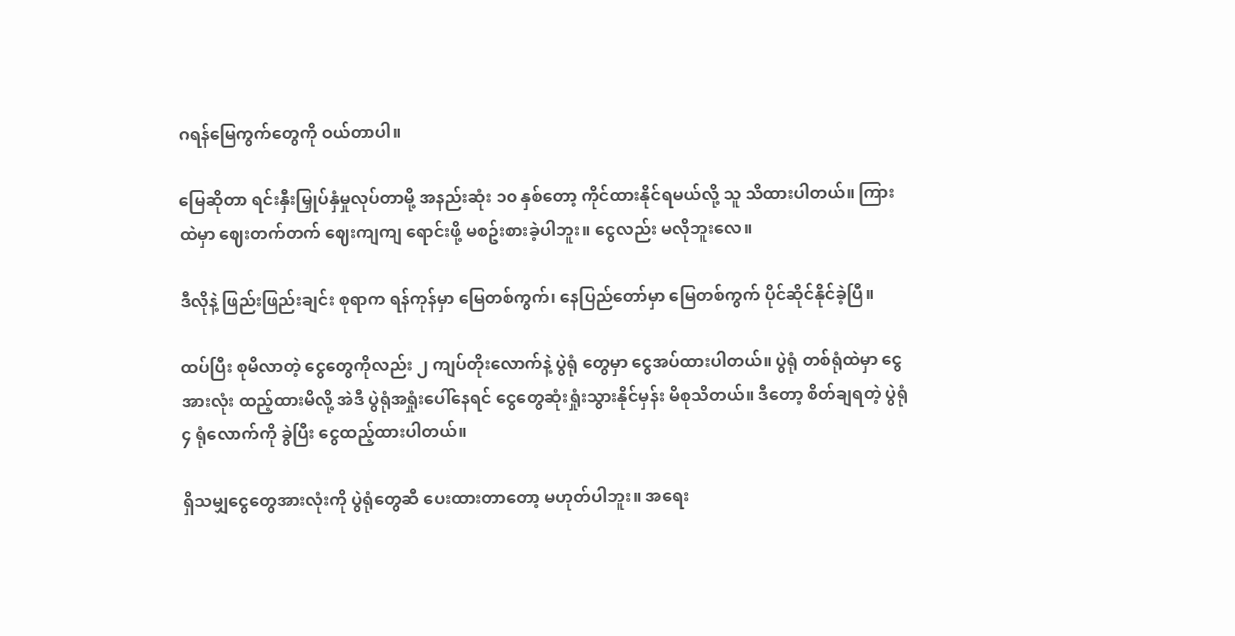ဂရန်မြေကွက်တွေကို ဝယ်တာပါ။

မြေဆိုတာ ရင်းနှီးမြှုပ်နှံမှုလုပ်တာမို့ အနည်းဆုံး ၁၀ နှစ်တော့ ကိုင်ထားနိုင်ရမယ်လို့ သူ သိထားပါတယ်။ ကြားထဲမှာ ဈေးတက်တက် ဈေးကျကျ ရောင်းဖို့ မစဥ်းစားခဲ့ပါဘူး။ ငွေလည်း မလိုဘူးလေ။

ဒီလိုနဲ့ ဖြည်းဖြည်းချင်း စုရာက ရန်ကုန်မှာ မြေတစ်ကွက်၊ နေပြည်တော်မှာ မြေတစ်ကွက် ပိုင်ဆိုင်နိုင်ခဲ့ပြီ။

ထပ်ပြီး စုမိလာတဲ့ ငွေတွေကိုလည်း ၂ ကျပ်တိုးလောက်နဲ့ ပွဲရုံ တွေမှာ ငွေအပ်ထားပါတယ်။ ပွဲရုံ တစ်ရုံထဲမှာ ငွေအားလုံး ထည့်ထားမိလို့ အဲဒီ ပွဲရုံအရှုံးပေါ်နေရင် ငွေတွေဆုံးရှုံးသွားနိုင်မှန်း မိစုသိတယ်။ ဒီတော့ စိတ်ချရတဲ့ ပွဲရုံ ၄ ရုံလောက်ကို ခွဲပြီး ငွေထည့်ထားပါတယ်။

ရှိသမျှငွေတွေအားလုံးကို ပွဲရုံတွေဆီ ပေးထားတာတော့ မဟုတ်ပါဘူး။ အရေး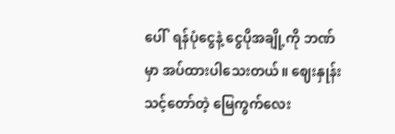ပေါ်  ရန်ပုံငွေနဲ့ ငွေပိုအချို့ကို ဘဏ်မှာ အပ်ထားပါသေးတယ်။ ဈေးနှုန်းသင့်တော်တဲ့ မြေကွက်လေး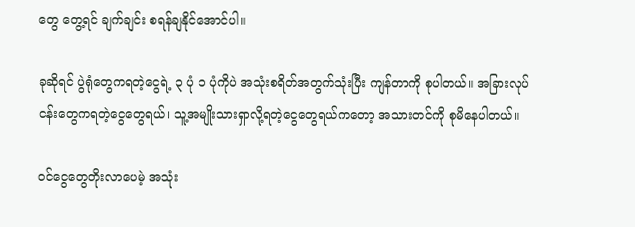တွေ တွေ့ရင် ချက်ချင်း စရန်ချနိုင်အောင်ပါ။

ခုဆိုရင် ပွဲရုံတွေကရတဲ့ငွေရဲ့ ၃ ပုံ ၁ ပုံကိုပဲ အသုံးစရိတ်အတွက်သုံးပြီး ကျန်တာကို စုပါတယ်။ အခြားလုပ်ငန်းတွေကရတဲ့ငွေတွေရယ်၊ သူ့အမျိုးသားရှာလို့ရတဲ့ငွေတွေရယ်ကတော့ အသားတင်ကို စုမိနေပါတယ်။

ဝင်ငွေတွေတိုးလာပေမဲ့ အသုံး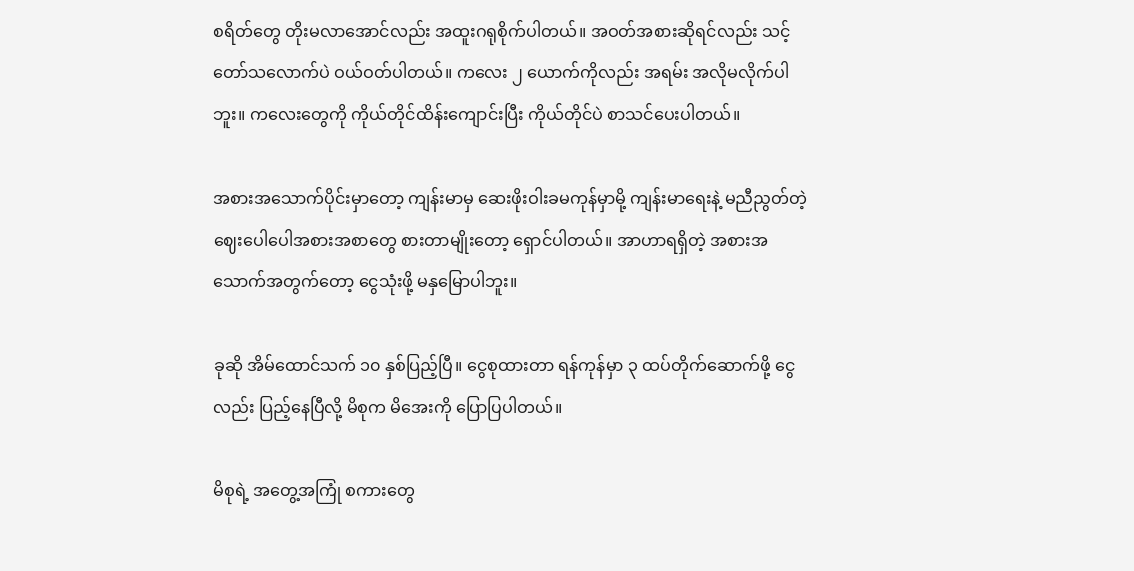စရိတ်တွေ တိုးမလာအောင်လည်း အထူးဂရုစိုက်ပါတယ်။ အဝတ်အစားဆိုရင်လည်း သင့်တော်သလောက်ပဲ ဝယ်ဝတ်ပါတယ်။ ကလေး ၂ ယောက်ကိုလည်း အရမ်း အလိုမလိုက်ပါဘူး။ ကလေးတွေကို ကိုယ်တိုင်ထိန်းကျောင်းပြီး ကိုယ်တိုင်ပဲ စာသင်ပေးပါတယ်။

အစားအသောက်ပိုင်းမှာတော့ ကျန်းမာမှ ဆေးဖိုးဝါးခမကုန်မှာမို့ ကျန်းမာရေးနဲ့ မညီညွတ်တဲ့ ဈေးပေါပေါအစားအစာတွေ စားတာမျိုးတော့ ရှောင်ပါတယ်။ အာဟာရရှိတဲ့ အစားအသောက်အတွက်တော့ ငွေသုံးဖို့ မနှမြောပါဘူး။

ခုဆို အိမ်ထောင်သက် ၁၀ နှစ်ပြည့်ပြီ။ ငွေစုထားတာ ရန်ကုန်မှာ ၃ ထပ်တိုက်ဆောက်ဖို့ ငွေလည်း ပြည့်နေပြီလို့ မိစုက မိအေးကို ပြောပြပါတယ်။

မိစုရဲ့ အတွေ့အကြုံ စကားတွေ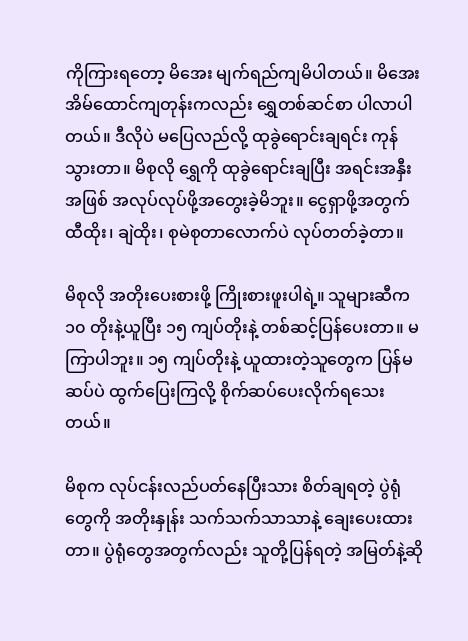ကိုကြားရတော့ မိအေး မျက်ရည်ကျမိပါတယ်။ မိအေး အိမ်ထောင်ကျတုန်းကလည်း ရွှေတစ်ဆင်စာ ပါလာပါတယ်။ ဒီလိုပဲ မပြေလည်လို့ ထုခွဲရောင်းချရင်း ကုန်သွားတာ။ မိစုလို ရွှေကို ထုခွဲရောင်းချပြီး အရင်းအနှီးအဖြစ် အလုပ်လုပ်ဖို့အတွေးခဲ့မိဘူး။ ငွေရှာဖို့အတွက် ထီထိုး၊ ချဲထိုး၊ စုမဲစုတာလောက်ပဲ လုပ်တတ်ခဲ့တာ။

မိစုလို အတိုးပေးစားဖို့ ကြိုးစားဖူးပါရဲ့။ သူများဆီက ၁၀ တိုးနဲ့ယူပြီး ၁၅ ကျပ်တိုးနဲ့ တစ်ဆင့်ပြန်ပေးတာ။ မကြာပါဘူး။ ၁၅ ကျပ်တိုးနဲ့ ယူထားတဲ့သူတွေက ပြန်မဆပ်ပဲ ထွက်ပြေးကြလို့ စိုက်ဆပ်ပေးလိုက်ရသေးတယ်။

မိစုက လုပ်ငန်းလည်ပတ်နေပြီးသား စိတ်ချရတဲ့ ပွဲရုံတွေကို အတိုးနှုန်း သက်သက်သာသာနဲ့ ချေးပေးထားတာ။ ပွဲရုံတွေအတွက်လည်း သူတို့ပြန်ရတဲ့ အမြတ်နဲ့ဆို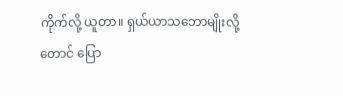ကိုက်လို့ ယူတာ။ ရှယ်ယာသဘောမျိုးလို့တောင် ပြော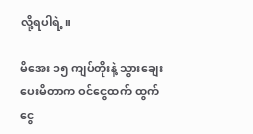လို့ရပါရဲ့။

မိအေး ၁၅ ကျပ်တိုးနဲ့ သွားချေးပေးမိတာက ဝင်ငွေထက် ထွက်ငွေ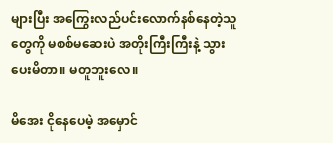များပြီး အကြွေးလည်ပင်းလောက်နစ်နေတဲ့သူတွေကို မစစ်မဆေးပဲ အတိုးကြီးကြီးနဲ့ သွားပေးမိတာ။ မတူဘူးလေ။

မိအေး ငိုနေပေမဲ့ အမှောင်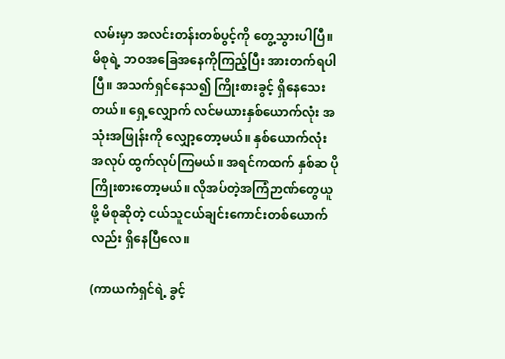လမ်းမှာ အလင်းတန်းတစ်ပွင့်ကို တွေ့သွားပါပြီ။ မိစုရဲ့ ဘဝအခြေအနေကိုကြည့်ပြီး အားတက်ရပါပြီ။ အသက်ရှင်နေသ၍ ကြိုးစားခွင့် ရှိနေသေးတယ်။ ရှေ့လျှောက် လင်မယားနှစ်ယောက်လုံး အသုံးအဖြုန်းကို လျှော့တော့မယ်။ နှစ်ယောက်လုံး အလုပ် ထွက်လုပ်ကြမယ်။ အရင်ကထက် နှစ်ဆ ပိုကြိုးစားတော့မယ်။ လိုအပ်တဲ့အကြံဉာဏ်တွေယူဖို့ မိစုဆိုတဲ့ ငယ်သူငယ်ချင်းကောင်းတစ်ယောက်လည်း ရှိနေပြီလေ။

(ကာယကံရှင်ရဲ့ ခွင့်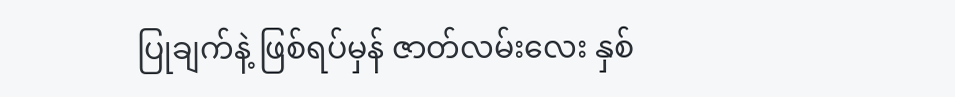ပြုချက်နဲ့ ဖြစ်ရပ်မှန် ဇာတ်လမ်းလေး နှစ်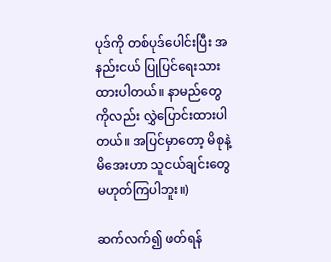ပုဒ်ကို တစ်ပုဒ်ပေါင်းပြီး အနည်းငယ် ပြုပြင်ရေးသားထားပါတယ်။ နာမည်တွေကိုလည်း လွှဲပြောင်းထားပါတယ်။ အပြင်မှာတော့ မိစုနဲ့ မိအေးဟာ သူငယ်ချင်းတွေ မဟုတ်ကြပါဘူး။)

ဆက်လက်၍ ဖတ်ရန်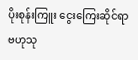ပိုးစုန်းကြူး ငွေးကြေးဆိုင်ရာ ဗဟုသု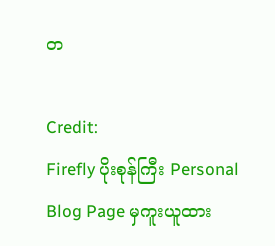တ

Credit:
Firefly ပိုးစုန်ကြီး Personal Blog Page မှကူးယူထား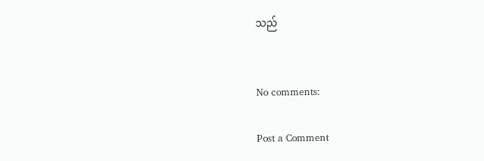သည်


No comments:

Post a Comment